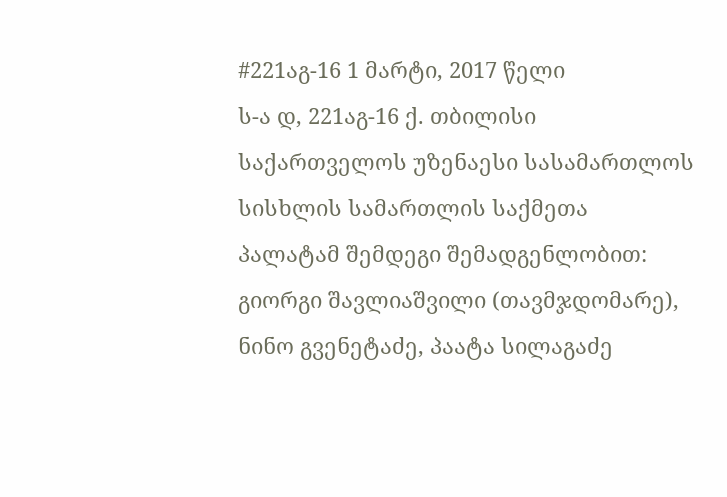#221აგ-16 1 მარტი, 2017 წელი
ს-ა დ, 221აგ-16 ქ. თბილისი
საქართველოს უზენაესი სასამართლოს სისხლის სამართლის საქმეთა პალატამ შემდეგი შემადგენლობით:
გიორგი შავლიაშვილი (თავმჯდომარე),
ნინო გვენეტაძე, პაატა სილაგაძე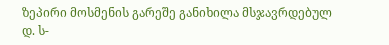ზეპირი მოსმენის გარეშე განიხილა მსჯავრდებულ დ. ს-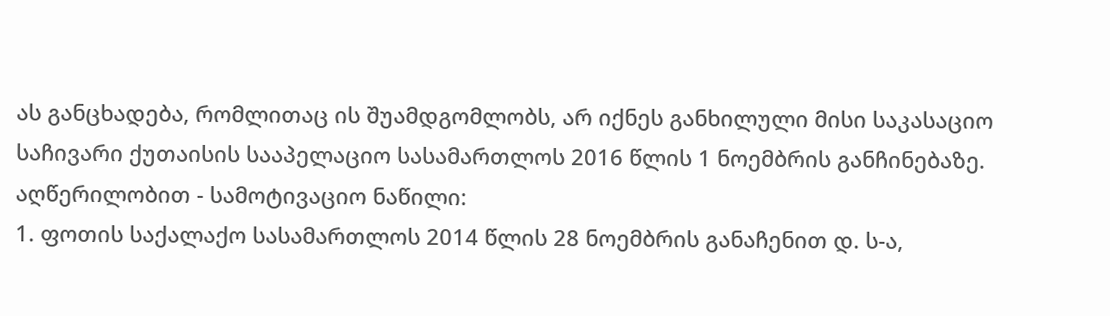ას განცხადება, რომლითაც ის შუამდგომლობს, არ იქნეს განხილული მისი საკასაციო საჩივარი ქუთაისის სააპელაციო სასამართლოს 2016 წლის 1 ნოემბრის განჩინებაზე.
აღწერილობით - სამოტივაციო ნაწილი:
1. ფოთის საქალაქო სასამართლოს 2014 წლის 28 ნოემბრის განაჩენით დ. ს-ა,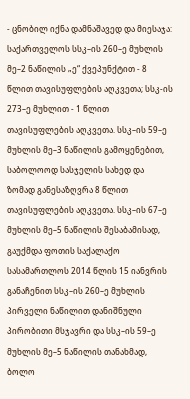- ცნობილ იქნა დამნაშავედ და მიესაჯა: საქართველოს სსკ–ის 260–ე მუხლის მე–2 ნაწილის „ე“ ქვეპუნქტით - 8 წლით თავისუფლების აღკვეთა; სსკ-ის 273–ე მუხლით - 1 წლით თავისუფლების აღკვეთა. სსკ–ის 59–ე მუხლის მე–3 ნაწილის გამოყენებით, საბოლოოდ სასჯელის სახედ და ზომად განესაზღვრა 8 წლით თავისუფლების აღკვეთა. სსკ–ის 67–ე მუხლის მე–5 ნაწილის შესაბამისად, გაუქმდა ფოთის საქალაქო სასამართლოს 2014 წლის 15 იანვრის განაჩენით სსკ–ის 260–ე მუხლის პირველი ნაწილით დანიშნული პირობითი მსჯავრი და სსკ–ის 59–ე მუხლის მე–5 ნაწილის თანახმად, ბოლო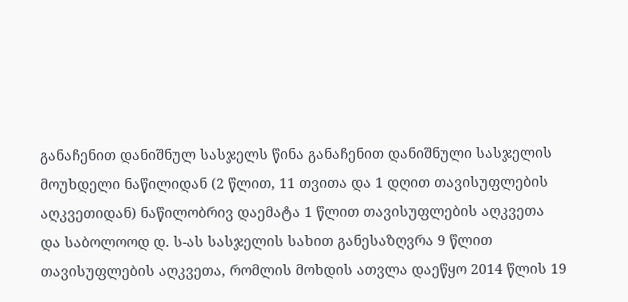განაჩენით დანიშნულ სასჯელს წინა განაჩენით დანიშნული სასჯელის მოუხდელი ნაწილიდან (2 წლით, 11 თვითა და 1 დღით თავისუფლების აღკვეთიდან) ნაწილობრივ დაემატა 1 წლით თავისუფლების აღკვეთა და საბოლოოდ დ. ს-ას სასჯელის სახით განესაზღვრა 9 წლით თავისუფლების აღკვეთა, რომლის მოხდის ათვლა დაეწყო 2014 წლის 19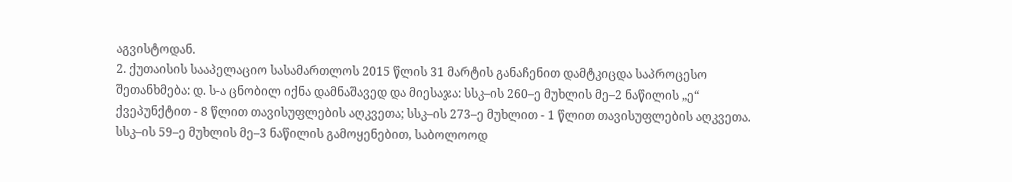აგვისტოდან.
2. ქუთაისის სააპელაციო სასამართლოს 2015 წლის 31 მარტის განაჩენით დამტკიცდა საპროცესო შეთანხმება: დ. ს-ა ცნობილ იქნა დამნაშავედ და მიესაჯა: სსკ–ის 260–ე მუხლის მე–2 ნაწილის „ე“ ქვეპუნქტით - 8 წლით თავისუფლების აღკვეთა; სსკ–ის 273–ე მუხლით - 1 წლით თავისუფლების აღკვეთა. სსკ–ის 59–ე მუხლის მე–3 ნაწილის გამოყენებით, საბოლოოდ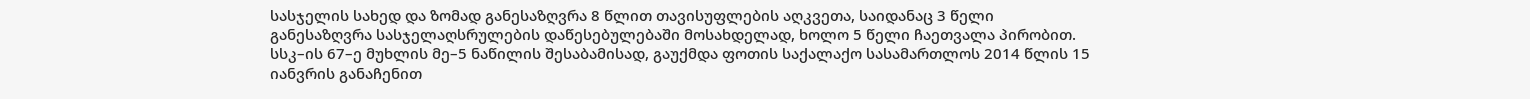სასჯელის სახედ და ზომად განესაზღვრა 8 წლით თავისუფლების აღკვეთა, საიდანაც 3 წელი განესაზღვრა სასჯელაღსრულების დაწესებულებაში მოსახდელად, ხოლო 5 წელი ჩაეთვალა პირობით. სსკ–ის 67–ე მუხლის მე–5 ნაწილის შესაბამისად, გაუქმდა ფოთის საქალაქო სასამართლოს 2014 წლის 15 იანვრის განაჩენით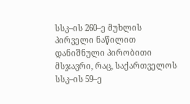სსკ–ის 260–ე მუხლის პირველი ნაწილით დანიშნული პირობითი მსჯავრი, რაც, საქართველოს სსკ–ის 59–ე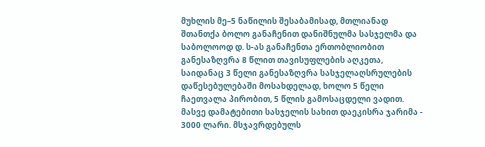მუხლის მე–5 ნაწილის შესაბამისად, მთლიანად შთანთქა ბოლო განაჩენით დანიშნულმა სასჯელმა და საბოლოოდ დ. ს-ას განაჩენთა ერთობლიობით განესაზღვრა 8 წლით თავისუფლების აღკეთა, საიდანაც 3 წელი განესაზღვრა სასჯელაღსრულების დაწესებულებაში მოსახდელად, ხოლო 5 წელი ჩაეთვალა პირობით, 5 წლის გამოსაცდელი ვადით. მასვე დამატებითი სასჯელის სახით დაეკისრა ჯარიმა - 3000 ლარი. მსჯავრდებულს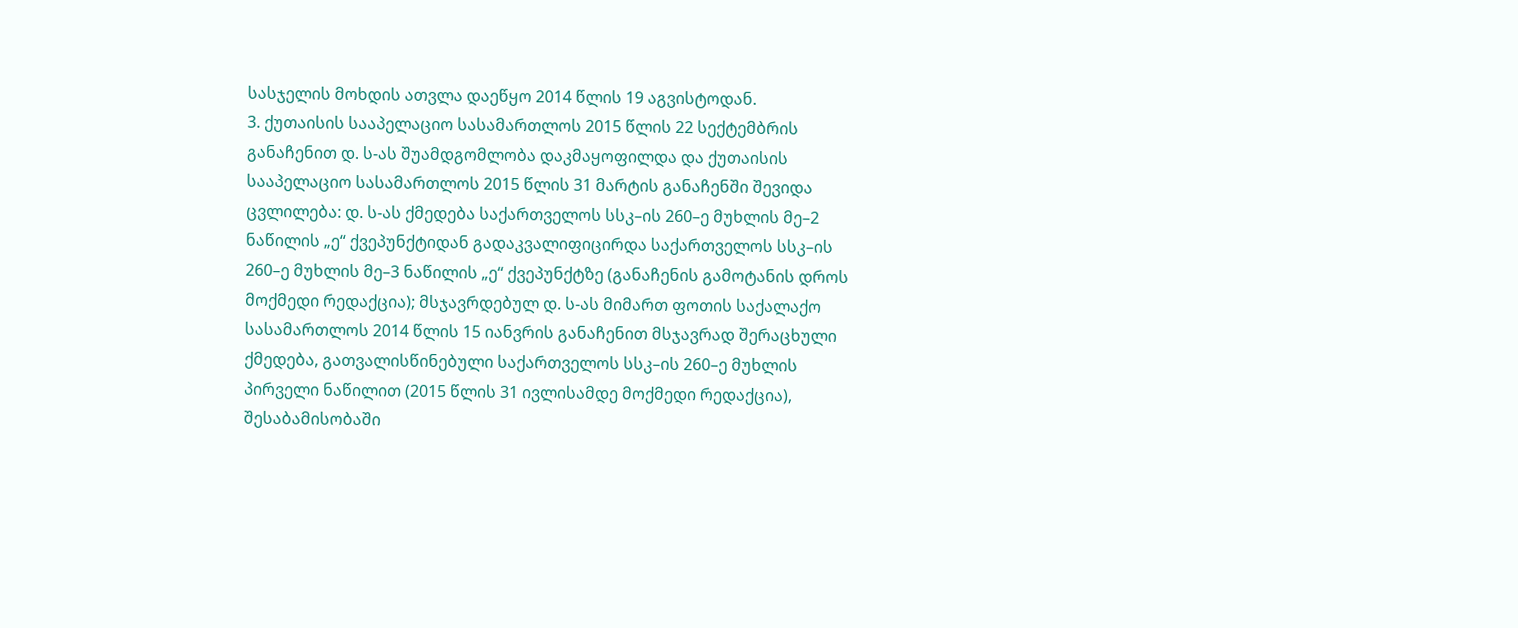სასჯელის მოხდის ათვლა დაეწყო 2014 წლის 19 აგვისტოდან.
3. ქუთაისის სააპელაციო სასამართლოს 2015 წლის 22 სექტემბრის განაჩენით დ. ს-ას შუამდგომლობა დაკმაყოფილდა და ქუთაისის სააპელაციო სასამართლოს 2015 წლის 31 მარტის განაჩენში შევიდა ცვლილება: დ. ს-ას ქმედება საქართველოს სსკ–ის 260–ე მუხლის მე–2 ნაწილის „ე“ ქვეპუნქტიდან გადაკვალიფიცირდა საქართველოს სსკ–ის 260–ე მუხლის მე–3 ნაწილის „ე“ ქვეპუნქტზე (განაჩენის გამოტანის დროს მოქმედი რედაქცია); მსჯავრდებულ დ. ს-ას მიმართ ფოთის საქალაქო სასამართლოს 2014 წლის 15 იანვრის განაჩენით მსჯავრად შერაცხული ქმედება, გათვალისწინებული საქართველოს სსკ–ის 260–ე მუხლის პირველი ნაწილით (2015 წლის 31 ივლისამდე მოქმედი რედაქცია), შესაბამისობაში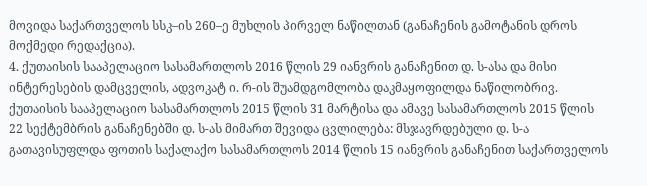მოვიდა საქართველოს სსკ–ის 260–ე მუხლის პირველ ნაწილთან (განაჩენის გამოტანის დროს მოქმედი რედაქცია).
4. ქუთაისის სააპელაციო სასამართლოს 2016 წლის 29 იანვრის განაჩენით დ. ს-ასა და მისი ინტერესების დამცველის, ადვოკატ ი. რ-ის შუამდგომლობა დაკმაყოფილდა ნაწილობრივ. ქუთაისის სააპელაციო სასამართლოს 2015 წლის 31 მარტისა და ამავე სასამართლოს 2015 წლის 22 სექტემბრის განაჩენებში დ. ს-ას მიმართ შევიდა ცვლილება: მსჯავრდებული დ. ს-ა გათავისუფლდა ფოთის საქალაქო სასამართლოს 2014 წლის 15 იანვრის განაჩენით საქართველოს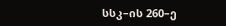სსკ–ის 260–ე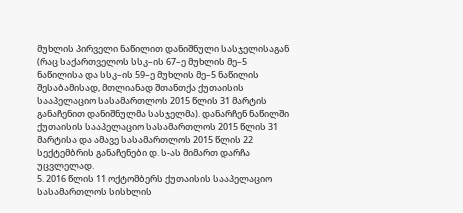მუხლის პირველი ნაწილით დანიშნული სასჯელისაგან (რაც საქართველოს სსკ–ის 67–ე მუხლის მე–5 ნაწილისა და სსკ–ის 59–ე მუხლის მე–5 ნაწილის შესაბამისად, მთლიანად შთანთქა ქუთაისის სააპელაციო სასამართლოს 2015 წლის 31 მარტის განაჩენით დანიშნულმა სასჯელმა). დანარჩენ ნაწილში ქუთაისის სააპელაციო სასამართლოს 2015 წლის 31 მარტისა და ამავე სასამართლოს 2015 წლის 22 სექტემბრის განაჩენები დ. ს-ას მიმართ დარჩა უცვლელად.
5. 2016 წლის 11 ოქტომბერს ქუთაისის სააპელაციო სასამართლოს სისხლის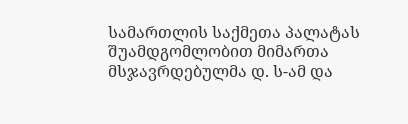სამართლის საქმეთა პალატას შუამდგომლობით მიმართა მსჯავრდებულმა დ. ს-ამ და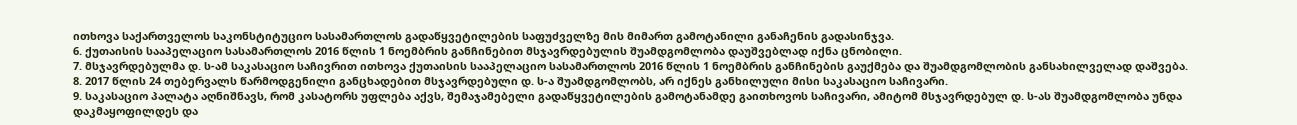ითხოვა საქართველოს საკონსტიტუციო სასამართლოს გადაწყვეტილების საფუძველზე მის მიმართ გამოტანილი განაჩენის გადასინჯვა.
6. ქუთაისის სააპელაციო სასამართლოს 2016 წლის 1 ნოემბრის განჩინებით მსჯავრდებულის შუამდგომლობა დაუშვებლად იქნა ცნობილი.
7. მსჯავრდებულმა დ. ს-ამ საკასაციო საჩივრით ითხოვა ქუთაისის სააპელაციო სასამართლოს 2016 წლის 1 ნოემბრის განჩინების გაუქმება და შუამდგომლობის განსახილველად დაშვება.
8. 2017 წლის 24 თებერვალს წარმოდგენილი განცხადებით მსჯავრდებული დ. ს-ა შუამდგომლობს, არ იქნეს განხილული მისი საკასაციო საჩივარი.
9. საკასაციო პალატა აღნიშნავს, რომ კასატორს უფლება აქვს, შემაჯამებელი გადაწყვეტილების გამოტანამდე გაითხოვოს საჩივარი, ამიტომ მსჯავრდებულ დ. ს-ას შუამდგომლობა უნდა დაკმაყოფილდეს და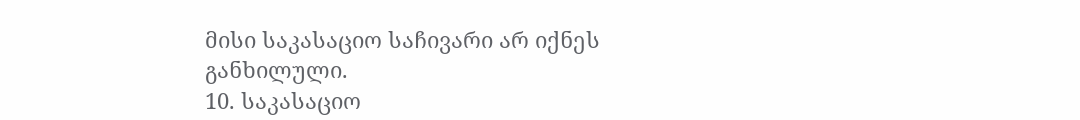მისი საკასაციო საჩივარი არ იქნეს განხილული.
10. საკასაციო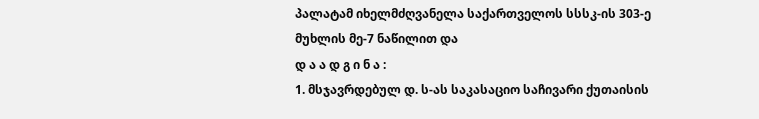პალატამ იხელმძღვანელა საქართველოს სსსკ-ის 303-ე მუხლის მე-7 ნაწილით და
დ ა ა დ გ ი ნ ა :
1. მსჯავრდებულ დ. ს-ას საკასაციო საჩივარი ქუთაისის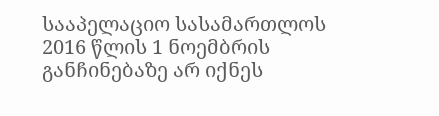სააპელაციო სასამართლოს 2016 წლის 1 ნოემბრის განჩინებაზე არ იქნეს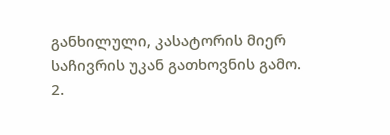განხილული, კასატორის მიერ საჩივრის უკან გათხოვნის გამო.
2.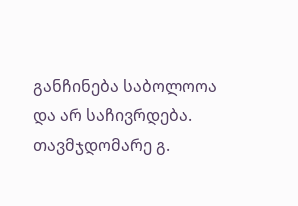განჩინება საბოლოოა და არ საჩივრდება.
თავმჯდომარე გ.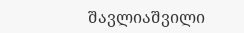შავლიაშვილი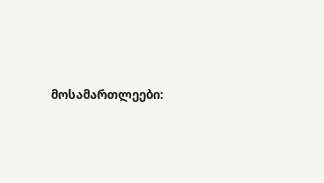მოსამართლეები: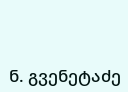ნ. გვენეტაძე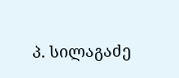პ. სილაგაძე